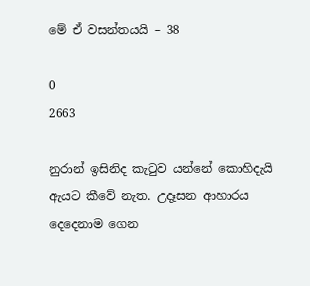මේ ඒ වසන්තයයි – 38

0
2663

නුරාන් ඉසිනිද කැටුව යන්නේ කොහිදැයි ඇයට කීවේ නැත. උදෑසන ආහාරය දෙදෙනාම ගෙන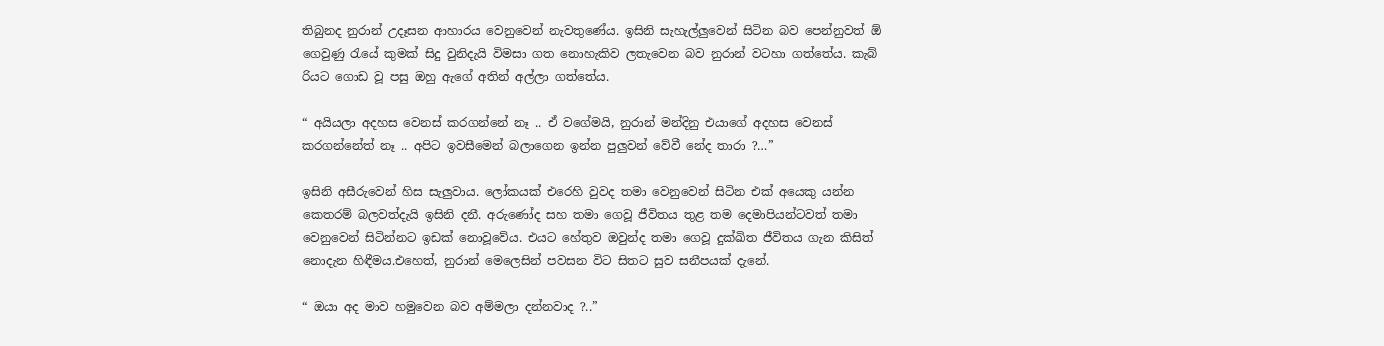තිබුනද නුරාන් උදෑසන ආහාරය වෙනුවෙන් නැවතුණේය. ඉසිනි සැහැල්ලුවෙන් සිටින බව පෙන්නුවත් ඕ ගෙවුණු රැයේ කුමක් සිදු වුනිදැයි විමසා ගත නොහැකිව ලතැවෙන බව නුරාන් වටහා ගත්තේය. කැබ් රියට ගොඩ වූ පසු ඔහු ඇගේ අතින් අල්ලා ගත්තේය.

“ අයියලා අදහස වෙනස් කරගන්නේ නෑ .. ඒ වගේමයි, නුරාන් මන්දිනු එයාගේ අදහස වෙනස් කරගන්නේත් නෑ .. අපිට ඉවසීමෙන් බලාගෙන ඉන්න පුලුවන් වේවී නේද තාරා ?…”

ඉසිනි අසීරුවෙන් හිස සැලුවාය. ලෝකයක් එරෙහි වුවද තමා වෙනුවෙන් සිටින එක් අයෙකු යන්න කෙතරම් බලවත්දැයි ඉසිනි දනී. අරුණෝද සහ තමා ගෙවූ ජීවිතය තුළ තම දෙමාපියන්ටවත් තමා වෙනුවෙන් සිටින්නට ඉඩක් නොවූවේය. එයට හේතුව ඔවුන්ද තමා ගෙවූ දුක්ඛිත ජීවිතය ගැන කිසිත් නොදැන හිඳීමය.එහෙත්, නුරාන් මෙලෙසින් පවසන විට සිතට සුව සනීපයක් දැනේ.

“ ඔයා අද මාව හමුවෙන බව අම්මලා දන්නවාද ?..”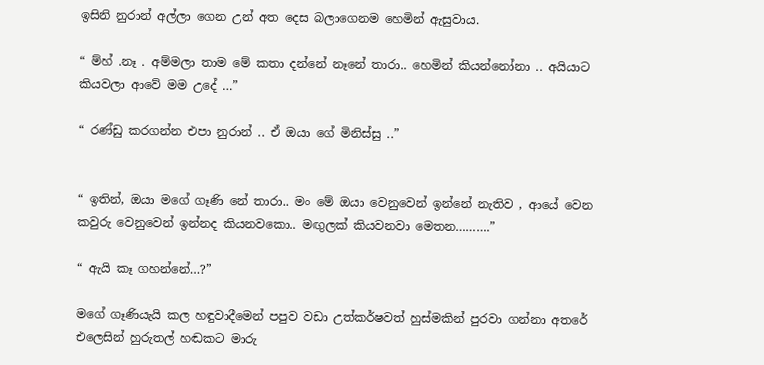ඉසිනි නුරාන් අල්ලා ගෙන උන් අත දෙස බලාගෙනම හෙමින් ඇසුවාය.

“ ම්හ් .නෑ . අම්මලා තාම මේ කතා දන්නේ නෑනේ තාරා.. හෙමින් කියන්නෝනා .. අයියාට කියවලා ආවේ මම උදේ …”

“ රණ්ඩු කරගන්න එපා නුරාන් .. ඒ ඔයා ගේ මිනිස්සු ..”


“ ඉතින්, ඔයා මගේ ගෑණි නේ තාරා.. මං මේ ඔයා වෙනුවෙන් ඉන්නේ නැතිව , ආයේ වෙන කවුරු වෙනුවෙන් ඉන්නද කියනවකො.. මඟුලක් කියවනවා මෙතන……….”

“ ඇයි කෑ ගහන්නේ…?”

මගේ ගෑණියැයි කල හඳුවාදීමෙන් පපුව වඩා උත්කර්ෂවත් හුස්මකින් පුරවා ගන්නා අතරේ එලෙසින් හුරුතල් හඬකට මාරු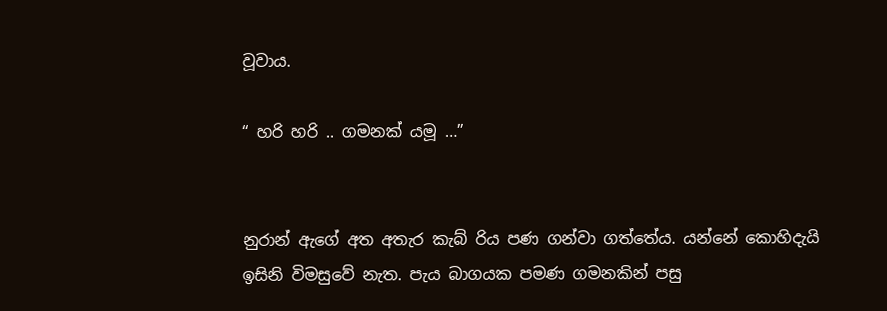වූවාය.

“ හරි හරි .. ගමනක් යමූ …”


නුරාන් ඇගේ අත අතැර කැබ් රිය පණ ගන්වා ගත්තේය. යන්නේ කොහිදැයි ඉසිනි විමසුවේ නැත. පැය බාගයක පමණ ගමනකින් පසු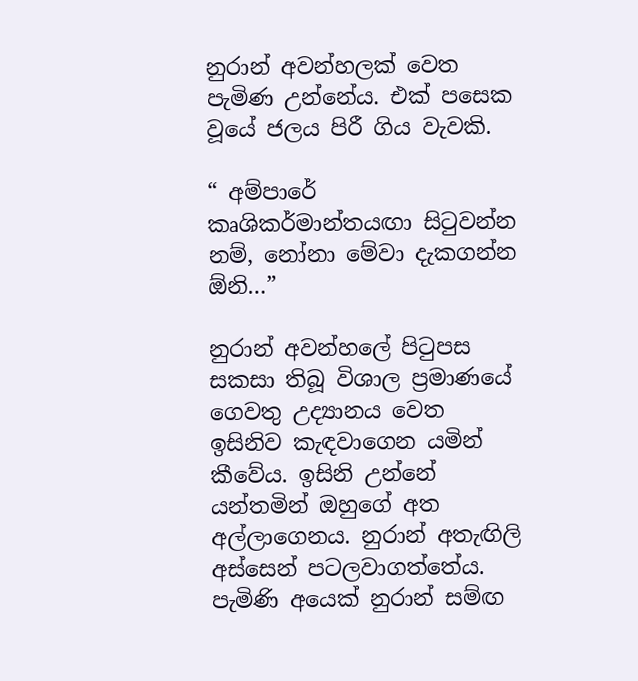නුරාන් අවන්හලක් වෙත පැමිණ උන්නේය. එක් පසෙක වූයේ ජලය පිරී ගිය වැවකි.

“ අම්පාරේ කෘශිකර්මාන්තයඟා සිටුවන්න නම්, නෝනා මේවා දැකගන්න ඕනි…”

නුරාන් අවන්හලේ පිටුපස සකසා තිබූ විශාල ප්‍රමාණයේ ගෙවතු උද්‍යානය වෙත ඉසිනිව කැඳවාගෙන යමින් කීවේය. ඉසිනි උන්නේ යන්තමින් ඔහුගේ අත අල්ලාගෙනය. නුරාන් අතැඟිලි අස්සෙන් පටලවාගත්තේය. පැමිණි අයෙක් නුරාන් සම්ඟ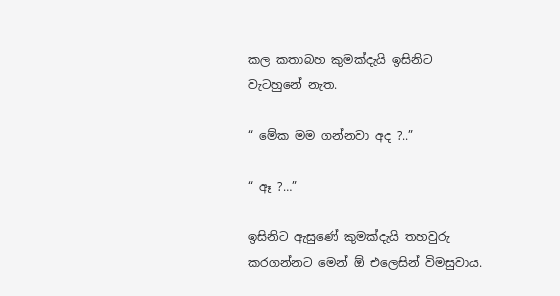කල කතාබහ කුමක්දැයි ඉසිනිට වැටහුනේ නැත.

“ මේක මම ගන්නවා අද ?..”

“ ඈ ?…”

ඉසිනිට ඇසුණේ කුමක්දැයි තහවුරු කරගන්නට මෙන් ඕ එලෙසින් විමසුවාය.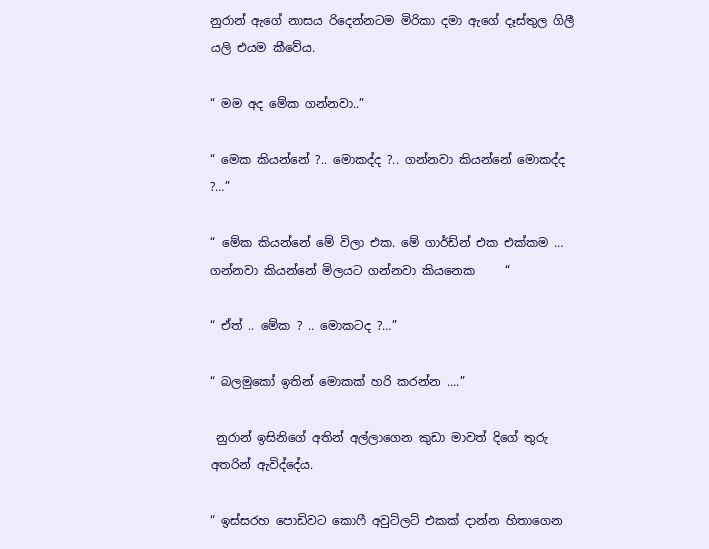නුරාන් ඇගේ නාසය රිදෙන්නටම මිරිකා දමා ඇගේ දෑස්තුල ගිලී යලි එයම කීවේය.

“ මම අද මේක ගන්නවා..”

“ මෙක කියන්නේ ?.. මොකද්ද ?.. ගන්නවා කියන්නේ මොකද්ද ?…”

“ මේක කියන්නේ මේ විලා එක. මේ ගාර්ඩ්න් එක එක්කම … ගන්නවා කියන්නේ මිලයට ගන්නවා කියනෙක     “

“ ඒත් .. මේක ? .. මොකටද ?…”

“ බලමුකෝ ඉතින් මොකක් හරි කරන්න ….”

 නුරාන් ඉසිනිගේ අතින් අල්ලාගෙන කුඩා මාවත් දිගේ තුරු අතරින් ඇවිද්දේය.

“ ඉස්සරහ පොඩිවට කොෆී අවුට්ලට් එකක් දාන්න හිතාගෙන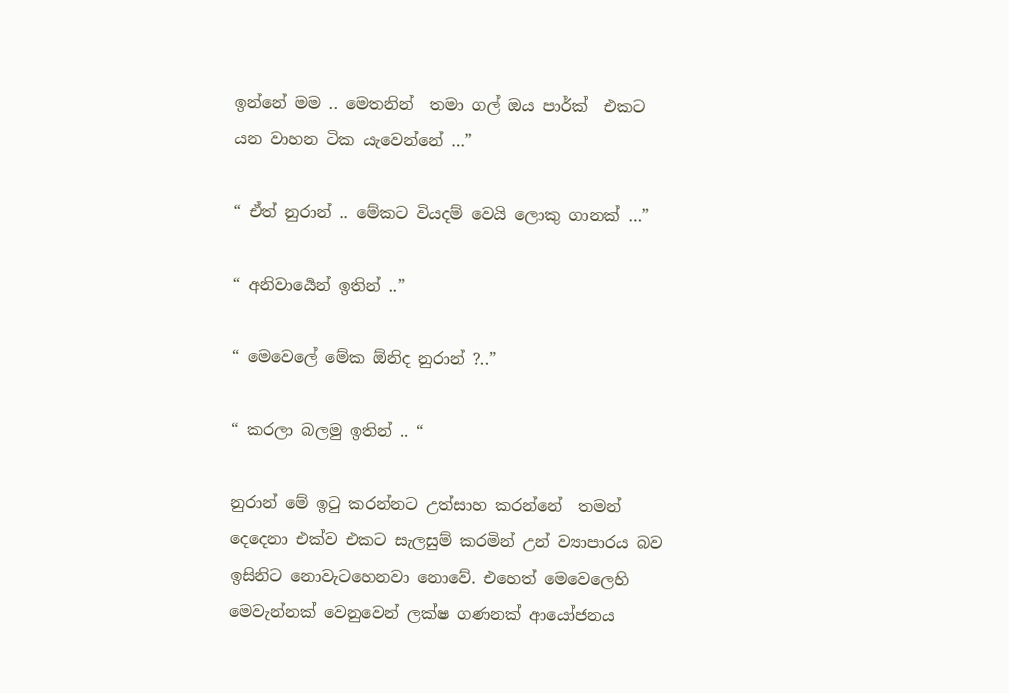ඉන්නේ මම .. මෙතනින්  තමා ගල් ඔය පාර්ක්  එකට යන වාහන ටික යැවෙන්නේ …”

“ ඒත් නුරාන් .. මේකට වියදම් වෙයි ලොකු ගානක් …”

“ අනිවාර්‍යෙන් ඉතින් ..”

“ මෙවෙලේ මේක ඕනිද නුරාන් ?..”

“ කරලා බලමු ඉතින් .. “

නුරාන් මේ ඉටු කරන්නට උත්සාහ කරන්නේ  තමන් දෙදෙනා එක්ව එකට සැලසුම් කරමින් උන් ව්‍යාපාරය බව ඉසිනිට නොවැටහෙනවා නොවේ. එහෙත් මෙවෙලෙහි මෙවැන්නක් වෙනුවෙන් ලක්ෂ ගණනක් ආයෝජනය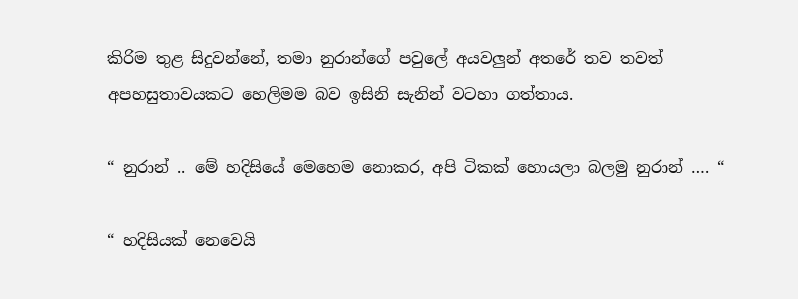කිරිම තුළ සිදුවන්නේ, තමා නුරාන්ගේ පවුලේ අයවලුන් අතරේ තව තවත් අපහසුතාවයකට හෙලිමම බව ඉසිනි සැනින් වටහා ගත්තාය.

“ නුරාන් .. මේ හදිසියේ මෙහෙම නොකර, අපි ටිකක් හොයලා බලමු නුරාන් …. “

“ හදිසියක් නෙවෙයි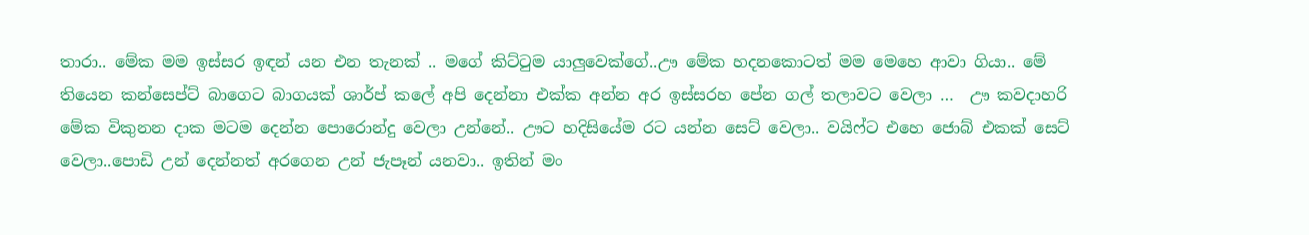තාරා.. මේක මම ඉස්සර ඉඳන් යන එන තැනක් .. මගේ කිට්ටුම යාලුවෙක්ගේ..ඌ මේක හදනකොටත් මම මෙහෙ ආවා ගියා.. මේ තියෙන කන්සෙප්‍ට් බාගෙට බාගයක් ශාර්ප් කලේ අපි දෙන්නා එක්ක අන්න අර ඉස්සරහ පේන ගල් තලාවට වෙලා …  ඌ කවදාහරි මේක විකුනන දාක මටම දෙන්න පොරොන්දු වෙලා උන්නේ.. ඌට හදිසියේම රට යන්න සෙට් වෙලා.. වයිෆ්ට එහෙ ජොබ් එකක් සෙට් වෙලා..පොඩි උන් දෙන්නත් අරගෙන උන් ජැපෑන් යනවා.. ඉතින් මං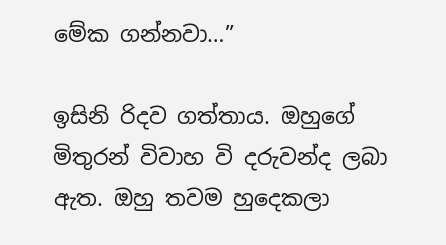මේක ගන්නවා…”

ඉසිනි රිදව ගත්තාය. ඔහුගේ මිතුරන් විවාහ වි දරුවන්ද ලබා ඇත. ඔහු තවම හුදෙකලා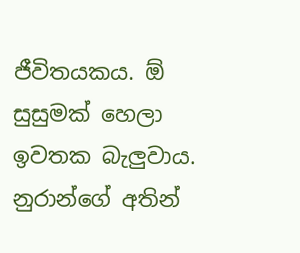ජීවිතයකය. ඕ සුසුමක් හෙලා ඉවතක බැලුවාය. නුරාන්ගේ අතින්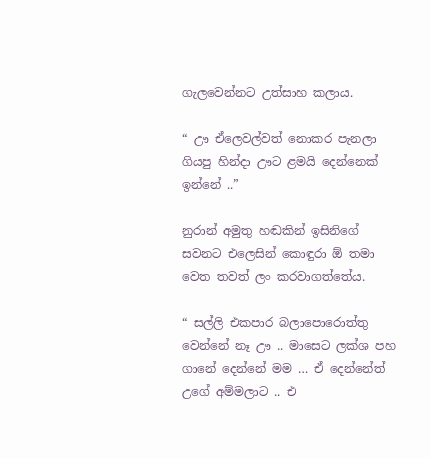ගැලවෙන්නට උත්සාහ කලාය.

“ ඌ ඒලෙවල්වත් නොකර පැනලා  ගියපු හින්දා ඌට ළමයි දෙන්නෙක් ඉන්නේ ..”

නුරාන් අමුතු හඬකින් ඉසිනිගේ සවනට එලෙසින් කොඳුරා ඕ තමා වෙත තවත් ලං කරවාගත්තේය.

“ සල්ලි එකපාර බලාපොරොත්තු වෙන්නේ නෑ ඌ .. මාසෙට ලක්ශ පහ ගානේ දෙන්නේ මම … ඒ දෙන්නේත් උගේ අම්මලාට .. එ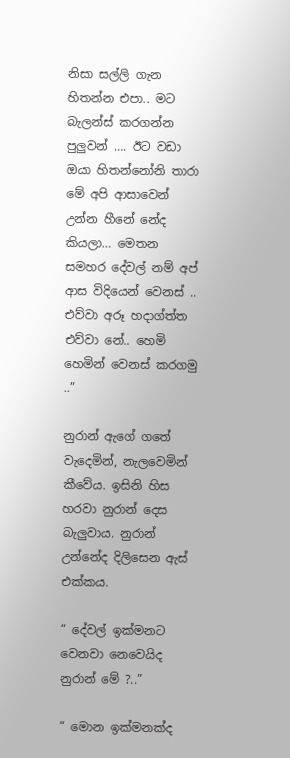නිසා සල්ලි ගැන හිතන්න එපා.. මට බැලන්ස් කරගන්න පුලුවන් …. ඊට වඩා ඔයා හිතන්නෝනි තාරා මේ අපි ආසාවෙන් උන්න හීනේ නේද කියලා… මෙතන සමහර දේවල් නම් අප් ආස විදියෙන් වෙනස් .. එව්වා අරූ හදාග්ත්ත එව්වා නේ.. හෙමි හෙමින් වෙනස් කරගමු ..”

නුරාන් ඇගේ ගතේ වැදෙමින්, නැලවෙමින් කීවේය. ඉසිනි හිස හරවා නුරාන් දෙස බැලුවාය. නුරාන් උන්නේද දිලිසෙන ඇස් එක්කය.

“ දේවල් ඉක්මනට වෙනවා නෙවෙයිද නුරාන් මේ ?..”

“ මොන ඉක්මනක්ද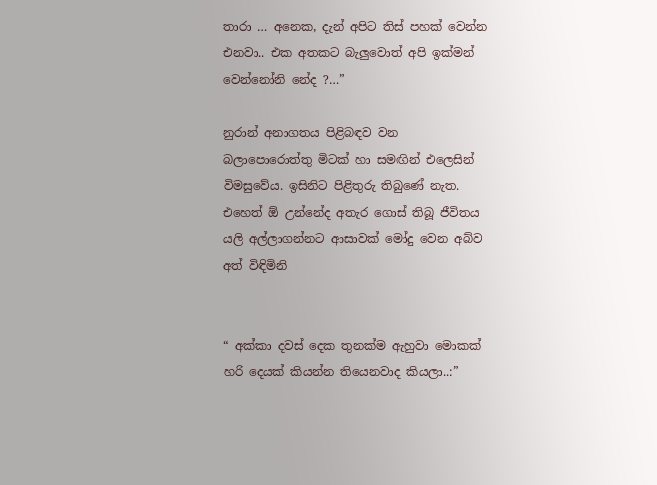තාරා … අනෙක, දැන් අපිට තිස් පහක් වෙන්න එනවා.. එක අතකට බැලුවොත් අපි ඉක්මන් වෙන්නෝනි නේද ?…”

නුරාන් අනාගතය පිළිබඳව වන බලාපොරොත්තු මිටක් හා සමඟින් එලෙසින් විමසුවේය. ඉසිනිට පිළිතුරු තිබුණේ නැත. එහෙත් ඕ උන්නේද අතැර ගොස් තිබූ ජීවිතය යලි අල්ලාගන්නට ආසාවක් මෝදු වෙන අබ්ව අත් විඳිමිනි


“ අක්කා දවස් දෙක තුනක්ම ඇහුවා මොකක් හරි දෙයක් කියන්න තියෙනවාද කියලා..:”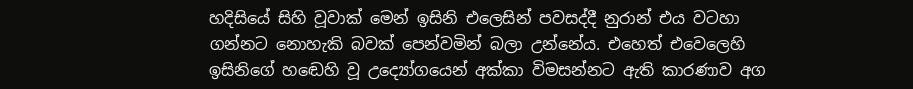හදිසියේ සිහි වූවාක් මෙන් ඉසිනි එලෙසින් පවසද්දී නුරාන් එය වටහා ගන්නට නොහැකි බවක් පෙන්වමින් බලා උන්නේය. එහෙත් එවෙලෙහි ඉසිනිගේ හඬෙහි වූ උද්‍යෝගයෙන් අක්කා විමසන්නට ඇති කාරණාව අග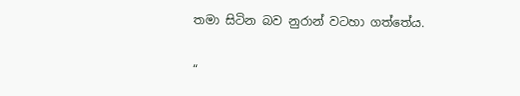තමා සිටින බව නුරාන් වටහා ගත්තේය.

“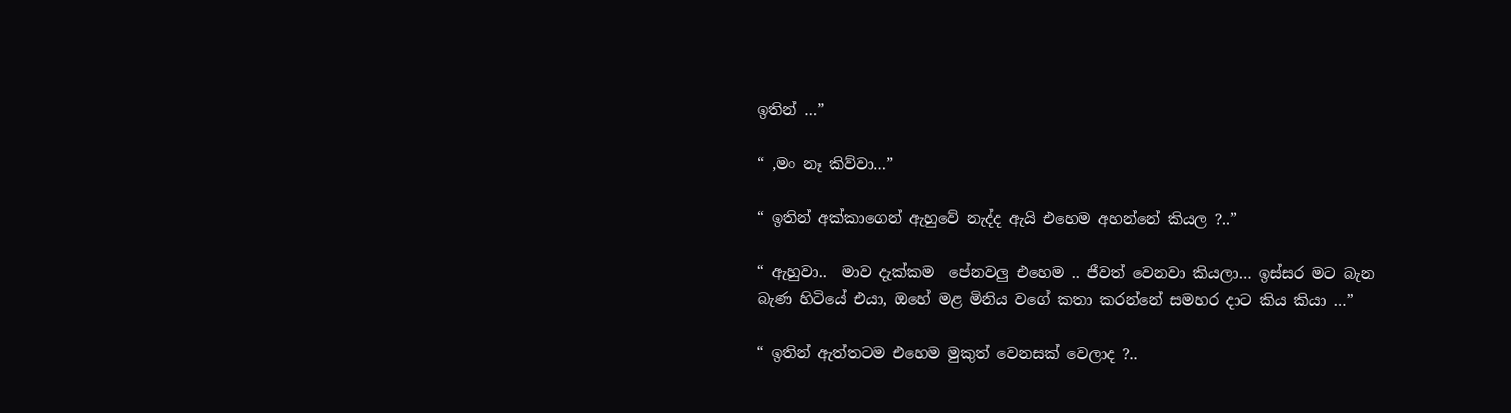ඉතින් …”

“ ,මං නෑ කිව්වා…”

“ ඉතින් අක්කාගෙන් ඇහුවේ නැද්ද ඇයි එහෙම අහන්නේ කියල ?..”

“ ඇහුවා..  මාව දැක්කම  පේනවලු එහෙම .. ජීවත් වෙනවා කියලා… ඉස්සර මට බැන බැණ හිටියේ එයා, ඔහේ මළ මිනිය වගේ කතා කරන්නේ සමහර දාට කිය කියා …”

“ ඉතින් ඇත්තටම එහෙම මුකුත් වෙනසක් වෙලාද ?..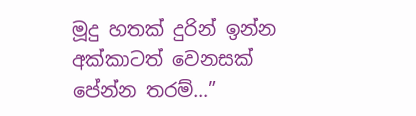මූදු හතක් දුරින් ඉන්න අක්කාටත් වෙනසක් පේන්න තරම්…”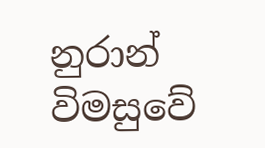නුරාන් විමසුවේ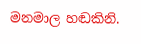මනමාල හඬකිනි.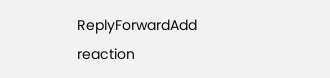ReplyForwardAdd reaction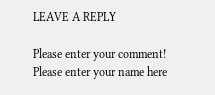LEAVE A REPLY

Please enter your comment!
Please enter your name here